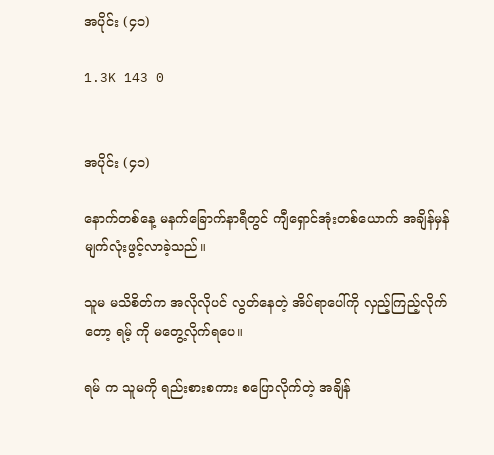အပိုင်း (၄၁)

1.3K 143 0


အပိုင်း (၄၁)

နောက်တစ်နေ့ မနက်ခြောက်နာရီတွင် ကျီရှောင်အုံးတစ်ယောက် အချိန်မှန် မျက်လုံးဖွင့်လာခဲ့သည်။

သူမ မသိစိတ်က အလိုလိုပင် လွတ်နေတဲ့ အိပ်ရာပေါ်ကို လှည့်ကြည့်လိုက်တော့ ရမ့် ကို မတွေ့လိုက်ရပေ။

ရမ် က သူမကို ရည်းစားစကား စပြောလိုက်တဲ့ အချိန်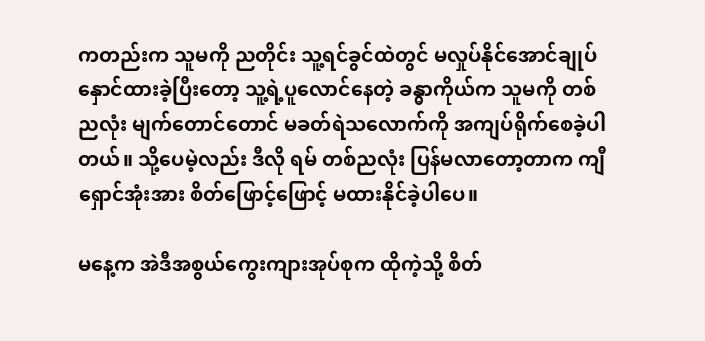ကတည်းက သူမကို ညတိုင်း သူ့ရင်ခွင်ထဲတွင် မလှုပ်နိုင်အောင်ချုပ်နှောင်ထားခဲ့ပြီးတော့ သူ့ရဲ့ပူလောင်နေတဲ့ ခန္ဓာကိုယ်က သူမကို တစ်ညလုံး မျက်တောင်‌တောင် မခတ်ရဲ‌သလောက်ကို အကျပ်ရိုက်စေခဲ့ပါတယ်။ သို့‌ပေမဲ့လည်း ဒီလို ရမ် တစ်ညလုံး ပြန်မလာတော့တာက ကျီရှောင်အုံးအား စိတ်‌‌ဖြောင့်ဖြောင့် မထားနိုင်ခဲ့ပါပေ။

မနေ့က အဲဒီအစွယ်‌ကွေးကျားအုပ်စုက ထိုကဲ့သို့ စိတ်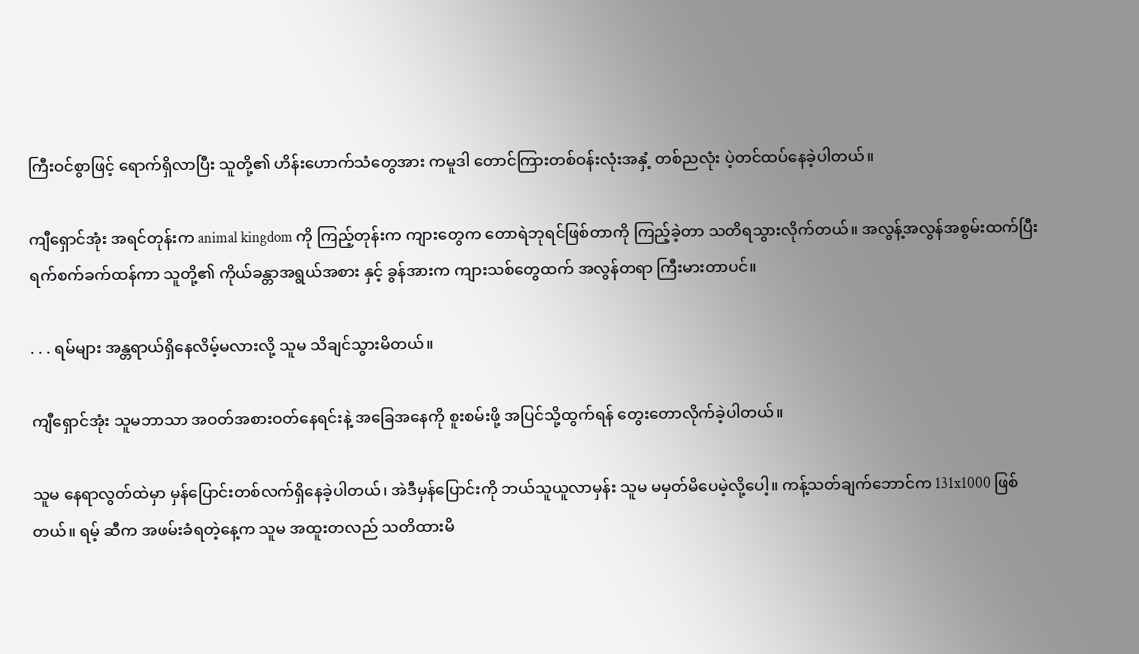ကြီးဝင်စွာဖြင့် ရောက်ရှိလာပြီး သူတို့၏ ဟိန်းဟောက်သံတွေအား ကမူဒါ တောင်ကြားတစ်ဝန်းလုံးအနှံ့ တစ်ညလုံး ပဲ့တင်ထပ်နေခဲ့ပါတယ်။

ကျီရှောင်အုံး အရင်တုန်းက animal kingdom ကို ကြည့်တုန်းက ကျားတွေက တောရဲဘုရင်ဖြစ်တာကို ကြည့်ခဲ့တာ သတိရသွားလိုက်တယ်။ အလွန့်အလွန်အစွမ်းထက်ပြီး ရက်စက်ခက်ထန်ကာ သူတို့၏ ကိုယ်ခန္တာအရွယ်အစား နှင့် ခွန်အားက ကျားသစ်တွေထက် အလွန်တရာ ကြီးမားတာပင်။

. . . ရမ်များ အန္တရာယ်ရှိနေလိမ့်မလားလို့ သူမ သိချင်သွားမိတယ်။

ကျီရှောင်အုံး သူမဘာသာ အဝတ်အစားဝတ်နေရင်းနဲ့ အခြေအနေကို စူးစမ်းဖို့ အပြင်သို့ထွက်ရန် တွေးတောလိုက်ခဲ့ပါတယ်။

သူမ နေရာလွတ်ထဲမှာ မှန်ပြောင်းတစ်လက်ရှိနေခဲ့ပါတယ်၊ အဲဒီမှန်ပြောင်းကို ဘယ်သူယူလာမှန်း သူမ မမှတ်မိပေမဲ့လို့ပေါ့။ ကန့်သတ်ချက်ဘောင်က 131x1000 ဖြစ်တယ်။ ရမ့် ဆီက အဖမ်းခံရတဲ့နေ့က သူမ အထူးတလည် သတိထားမိ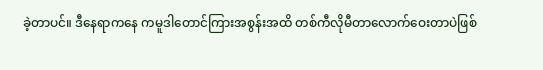ခဲ့တာပင်။ ဒီနေရာကနေ ကမူဒါတောင်ကြားအစွန်းအထိ တစ်ကီလိုမီတာလောက်ဝေးတာပဲဖြစ်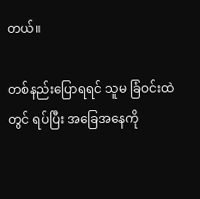တယ်။

တစ်နည်းပြောရရင် သူမ ခြံဝင်းထဲတွင် ရပ်ပြီး အခြေအနေကို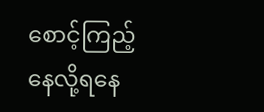စောင့်ကြည့်နေလို့ရနေ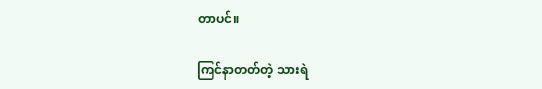တာပင်။

ကြင်နာတတ်တဲ့ သားရဲ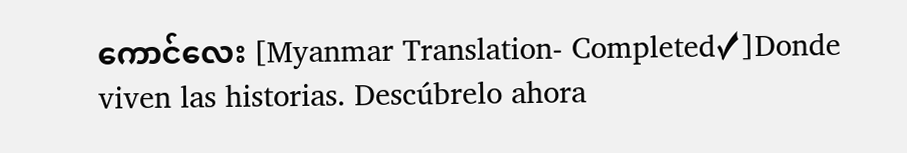ကောင်လေး [Myanmar Translation- Completed✓]Donde viven las historias. Descúbrelo ahora